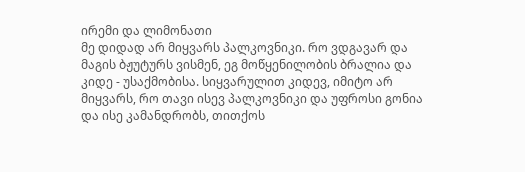ირემი და ლიმონათი
მე დიდად არ მიყვარს პალკოვნიკი. რო ვდგავარ და მაგის ბჟუტურს ვისმენ, ეგ მოწყენილობის ბრალია და კიდე - უსაქმობისა. სიყვარულით კიდევ, იმიტო არ მიყვარს, რო თავი ისევ პალკოვნიკი და უფროსი გონია და ისე კამანდრობს, თითქოს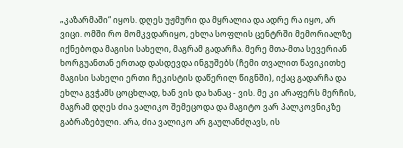„კაზარმაში“ იყოს. დღეს უჟმური და მყრალია და ადრე რა იყო, არ ვიცი. ომში რო მომკვდარიყო, ეხლა სოფლის ცენტრში მემორიალზე იქნებოდა მაგისი სახელი, მაგრამ გადარჩა. მერე მთა-მთა სევერიან ხორგუანთან ერთად დასდევდა ინგუშებს (ჩემი თვალით წავიკითხე მაგისი სახელი ერთი ჩეკისტის დაწერილ წიგნში), იქაც გადარჩა და ეხლა გვჭამს ცოცხლად, ხან ვის და ხანაც - ვის. მე კი არაფერს მერჩის, მაგრამ დღეს ძია ვალიკო შემეცოდა და მაგიტო ვარ პალკოვნიკზე გაბრაზებული. არა, ძია ვალიკო არ გაულანძღავს, ის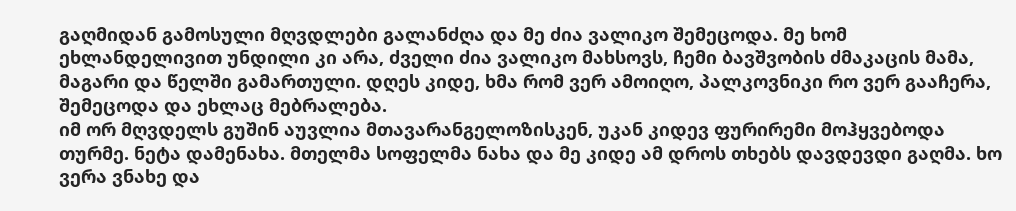გაღმიდან გამოსული მღვდლები გალანძღა და მე ძია ვალიკო შემეცოდა. მე ხომ ეხლანდელივით უნდილი კი არა, ძველი ძია ვალიკო მახსოვს, ჩემი ბავშვობის ძმაკაცის მამა, მაგარი და წელში გამართული. დღეს კიდე, ხმა რომ ვერ ამოიღო, პალკოვნიკი რო ვერ გააჩერა, შემეცოდა და ეხლაც მებრალება.
იმ ორ მღვდელს გუშინ აუვლია მთავარანგელოზისკენ, უკან კიდევ ფურირემი მოჰყვებოდა თურმე. ნეტა დამენახა. მთელმა სოფელმა ნახა და მე კიდე ამ დროს თხებს დავდევდი გაღმა. ხო ვერა ვნახე და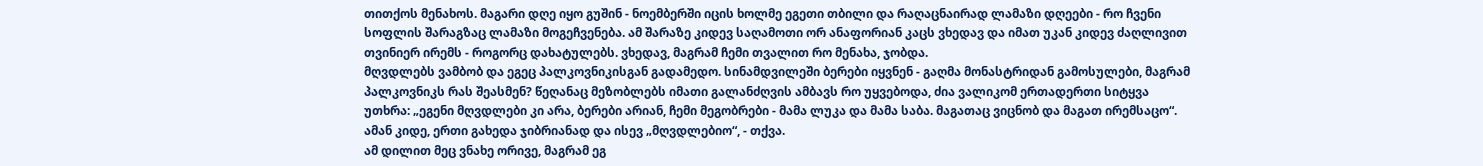თითქოს მენახოს. მაგარი დღე იყო გუშინ - ნოემბერში იცის ხოლმე ეგეთი თბილი და რაღაცნაირად ლამაზი დღეები - რო ჩვენი სოფლის შარაგზაც ლამაზი მოგეჩვენება. ამ შარაზე კიდევ საღამოთი ორ ანაფორიან კაცს ვხედავ და იმათ უკან კიდევ ძაღლივით თვინიერ ირემს - როგორც დახატულებს. ვხედავ, მაგრამ ჩემი თვალით რო მენახა, ჯობდა.
მღვდლებს ვამბობ და ეგეც პალკოვნიკისგან გადამედო. სინამდვილეში ბერები იყვნენ - გაღმა მონასტრიდან გამოსულები, მაგრამ პალკოვნიკს რას შეასმენ? წეღანაც მეზობლებს იმათი გალანძღვის ამბავს რო უყვებოდა, ძია ვალიკომ ერთადერთი სიტყვა უთხრა: „ეგენი მღვდლები კი არა, ბერები არიან, ჩემი მეგობრები - მამა ლუკა და მამა საბა. მაგათაც ვიცნობ და მაგათ ირემსაცო“. ამან კიდე, ერთი გახედა ჯიბრიანად და ისევ „მღვდლებიო“, - თქვა.
ამ დილით მეც ვნახე ორივე, მაგრამ ეგ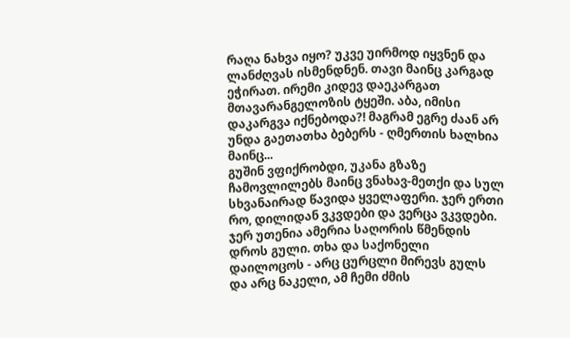რაღა ნახვა იყო? უკვე უირმოდ იყვნენ და ლანძღვას ისმენდნენ. თავი მაინც კარგად ეჭირათ. ირემი კიდევ დაეკარგათ მთავარანგელოზის ტყეში. აბა, იმისი დაკარგვა იქნებოდა?! მაგრამ ეგრე ძაან არ უნდა გაეთათხა ბებერს - ღმერთის ხალხია მაინც...
გუშინ ვფიქრობდი, უკანა გზაზე ჩამოვლილებს მაინც ვნახავ-მეთქი და სულ სხვანაირად წავიდა ყველაფერი. ჯერ ერთი რო, დილიდან ვკვდები და ვერცა ვკვდები. ჯერ უთენია ამერია საღორის წმენდის დროს გული. თხა და საქონელი დაილოცოს - არც ცურცლი მირევს გულს და არც ნაკელი, ამ ჩემი ძმის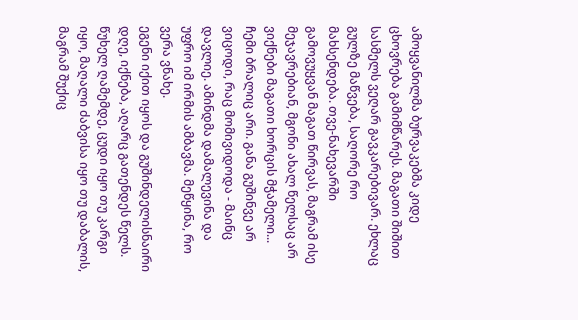ამოყვანილმა ბურვაკებმა კიდე ცხოვრება გამიმწარეს. მაგათი შიშით სასმელს ვეღარ გავკარებივარ. ეხლაც გულზე მაწვება, საღორე რო მახსენდება. თვე-ნახევარში გამოვუყვან მაგათ წირვას, მაგრამ ისე მეჯავრებიან, მგონი ახალ წელსაც არ ვიქნები მაგათი ხორცის მჭამელი...
ჩემი ბრალიც არი. განა გუშინვე არ ვიცოდი, რაც მომივიდოდა - მაინც დავლიე. ამინდმა დამალევინა და უფრო იმ ირმის ამბავმა. მეწყინა, რო ვერა ვნახე.
ეგენი იქით იყოს და გუშინდელისნაირი დღე, იქნება, აღარც გათენდეს წელს. წუხელ ღამემდე, ცუდი იყო თუ კარგი იყო, მაღალი ძაბვისა იყო თუ დაბალის, მაგრამ შუქიც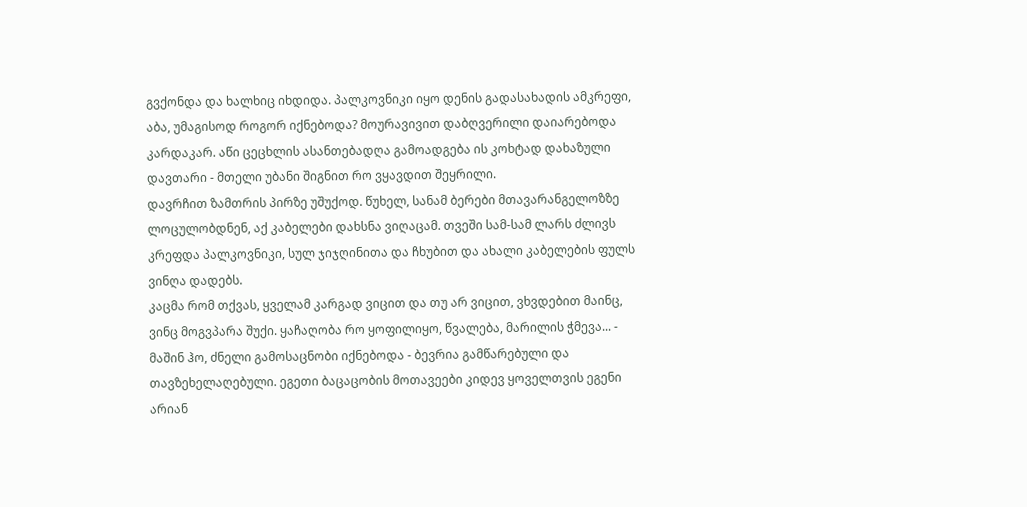გვქონდა და ხალხიც იხდიდა. პალკოვნიკი იყო დენის გადასახადის ამკრეფი, აბა, უმაგისოდ როგორ იქნებოდა? მოურავივით დაბღვერილი დაიარებოდა კარდაკარ. აწი ცეცხლის ასანთებადღა გამოადგება ის კოხტად დახაზული დავთარი - მთელი უბანი შიგნით რო ვყავდით შეყრილი.
დავრჩით ზამთრის პირზე უშუქოდ. წუხელ, სანამ ბერები მთავარანგელოზზე ლოცულობდნენ, აქ კაბელები დახსნა ვიღაცამ. თვეში სამ-სამ ლარს ძლივს კრეფდა პალკოვნიკი, სულ ჯიჯღინითა და ჩხუბით და ახალი კაბელების ფულს ვინღა დადებს.
კაცმა რომ თქვას, ყველამ კარგად ვიცით და თუ არ ვიცით, ვხვდებით მაინც, ვინც მოგვპარა შუქი. ყაჩაღობა რო ყოფილიყო, წვალება, მარილის ჭმევა... - მაშინ ჰო, ძნელი გამოსაცნობი იქნებოდა - ბევრია გამწარებული და თავზეხელაღებული. ეგეთი ბაცაცობის მოთავეები კიდევ ყოველთვის ეგენი არიან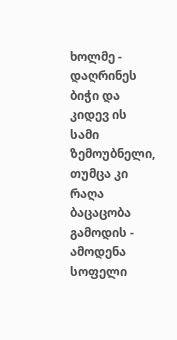ხოლმე - დაღრინეს ბიჭი და კიდევ ის სამი ზემოუბნელი, თუმცა კი რაღა ბაცაცობა გამოდის - ამოდენა სოფელი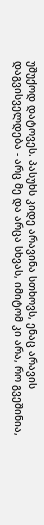უშუქოდ დატოვეს. პასუხს კიდე არავინა სთხოვს, ენაც არავის დაგვისველდება - არც მე და არცა სხვას, იმიტომ კი არა, რო გვეშინია,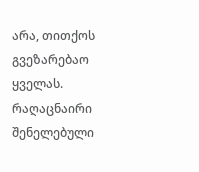არა, თითქოს გვეზარებაო ყველას. რაღაცნაირი შენელებული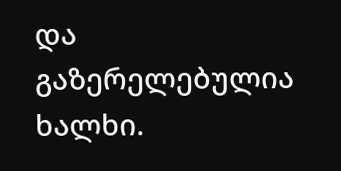და გაზერელებულია ხალხი.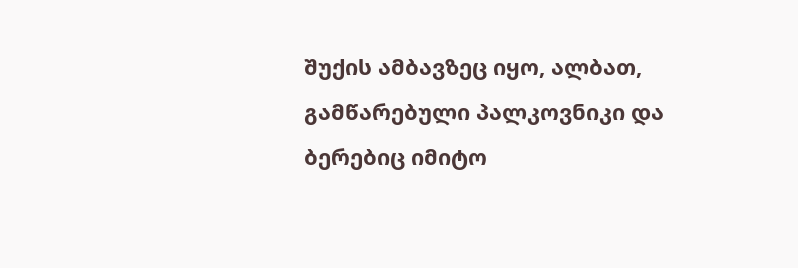შუქის ამბავზეც იყო, ალბათ, გამწარებული პალკოვნიკი და ბერებიც იმიტო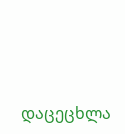დაცეცხლა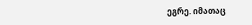ეგრე. იმათაც